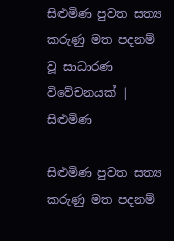සිළුමිණ පුවත සත්‍ය කරුණු මත පදනම් වූ සාධාරණ විවේචනයක් | සිළුමිණ

සිළුමිණ පුවත සත්‍ය කරුණු මත පදනම්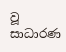වූ සාධාරණ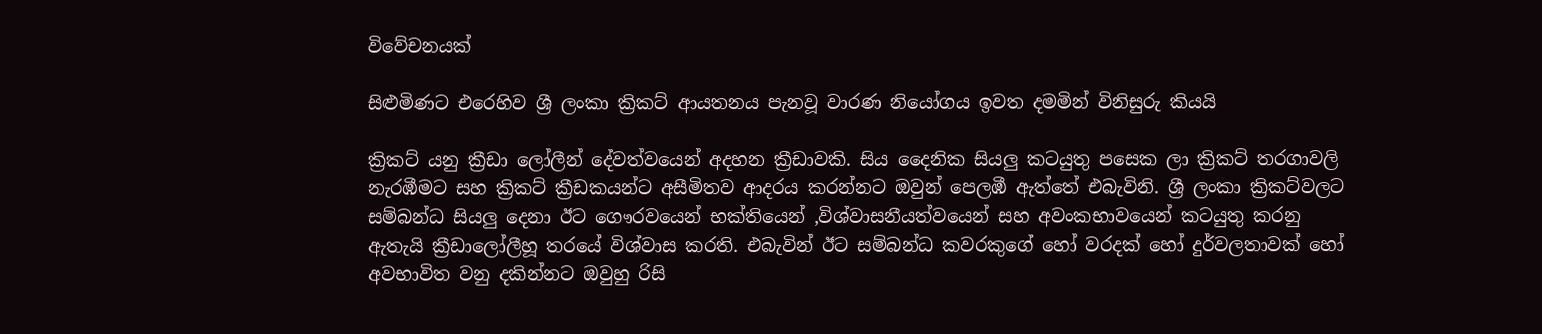විවේචනයක්

සිළුමිණට එරෙහිව ශ්‍රී ලංකා ක්‍රිකට් ආයතනය පැනවූ වාරණ නියෝගය ඉවත දමමින් විනිසුරු කියයි

ක්‍රිකට් යනු ක්‍රීඩා ලෝලීන් දේවත්වයෙන් අදහන ක්‍රීඩාවකි. සිය දෛනික සියලු කටයුතු පසෙක ලා ක්‍රිකට් තරගාවලි නැරඹීමට සහ ක්‍රිකට් ක්‍රීඩකයන්ට අසීමිතව ආදරය කරන්නට ඔවුන් පෙලඹී ඇත්තේ එබැවිනි. ශ්‍රී ලංකා ක්‍රිකට්වලට සම්බන්ධ සියලු දෙනා ඊට ගෞරවයෙන් භක්තියෙන් ,විශ්වාසනීයත්වයෙන් සහ අවංකභාවයෙන් කටයුතු කරනු ඇතැයි ක්‍රීඩාලෝලීහූ තරයේ විශ්වාස කරති. එබැවින් ඊට සම්බන්ධ කවරකුගේ හෝ වරදක් හෝ දුර්වලතාවක් හෝ අවභාවිත වනු දකින්නට ඔවුහු රිසි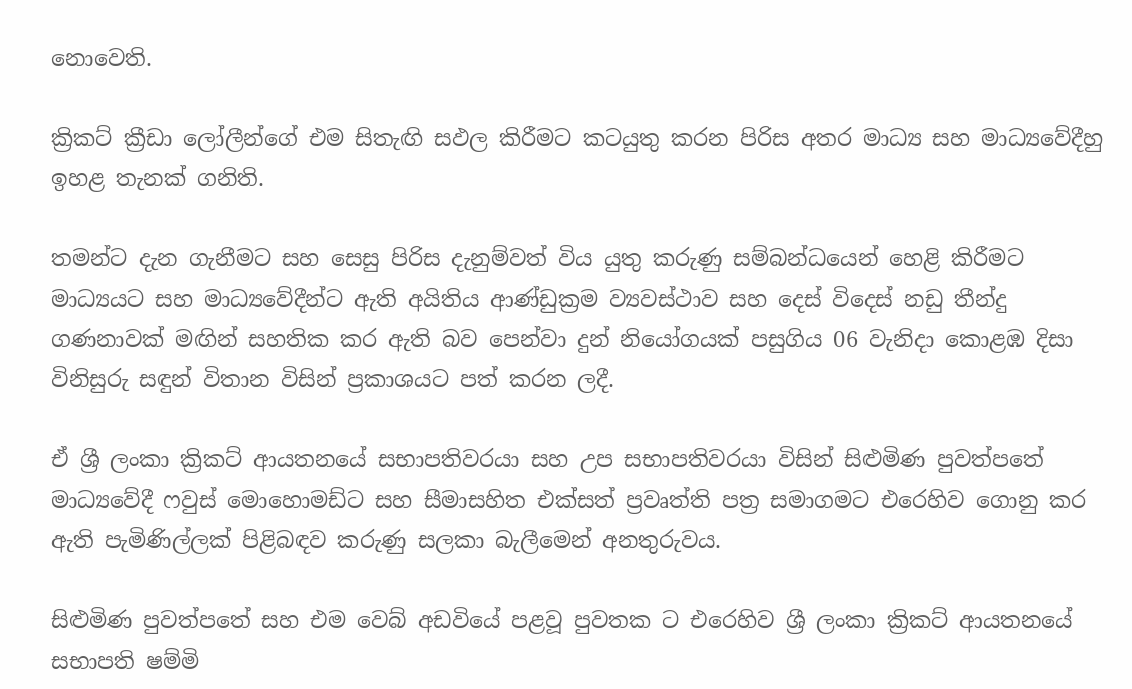නොවෙති.

ක්‍රිකට් ක්‍රීඩා ලෝලීන්ගේ එම සිතැඟි සඵල කිරීමට කටයුතු කරන පිරිස අතර මාධ්‍ය සහ මාධ්‍යවේදීහු ඉහළ තැනක් ගනිති.

තමන්ට දැන ගැනීමට සහ සෙසු පිරිස දැනුම්වත් විය යුතු කරුණු සම්බන්ධයෙන් හෙළි කිරීමට මාධ්‍යයට සහ මාධ්‍යවේදීන්ට ඇති අයිතිය ආණ්ඩුක්‍රම ව්‍යවස්ථාව සහ දෙස් විදෙස් නඩු තීන්දු ගණනාවක් මඟින් සහතික කර ඇති බව පෙන්වා දුන් නියෝගයක් පසුගිය 06 වැනිදා කොළඹ දිසා විනිසුරු සඳුන් විතාන විසින් ප්‍රකාශයට පත් කරන ලදී.

ඒ ශ්‍රී ලංකා ක්‍රිකට් ආයතනයේ සභාපතිවරයා සහ උප සභාපතිවරයා විසින් සිළුමිණ පුවත්පතේ මාධ්‍යවේදී ෆවුස් මොහොමඩ්ට සහ සීමාසහිත එක්සත් ප්‍රවෘත්ති පත්‍ර සමාගමට එරෙහිව ගොනු කර ඇති පැමිණිල්ලක් පිළිබඳව කරුණු සලකා බැලීමෙන් අනතුරුවය.

සිළුමිණ පුවත්පතේ සහ එම වෙබ් අඩවියේ පළවූ පුවතක ට එරෙහිව ශ්‍රී ලංකා ක්‍රිකට් ආයතනයේ සභාපති ෂම්මි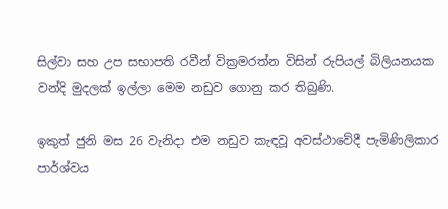සිල්වා සහ උප සභාපති රවීන් වික්‍රමරත්න විසින් රුපියල් බිලියනයක වන්දි මුදලක් ඉල්ලා මෙම නඩුව ගොනු කර තිබුණි.

ඉකුත් ජුනි මස 26 වැනිදා එම නඩුව කැඳවූ අවස්ථාවේදී පැමිණිලිකාර පාර්ශ්වය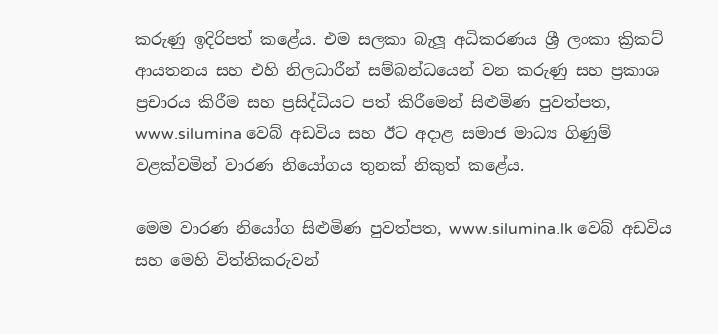කරුණු ඉදිරිපත් කළේය. එම සලකා බැලූ අධිකරණය ශ්‍රී ලංකා ක්‍රිකට් ආයතනය සහ එහි නිලධාරීන් සම්බන්ධයෙන් වන කරුණු සහ ප්‍රකාශ ප්‍රචාරය කිරීම සහ ප්‍රසිද්ධියට පත් කිරීමෙන් සිළුමිණ පුවත්පත, www.silumina වෙබ් අඩවිය සහ ඊට අදාළ සමාජ මාධ්‍ය ගිණුම් වළක්වමින් වාරණ නියෝගය තුනක් නිකුත් කළේය.

මෙම වාරණ නියෝග සිළුමිණ පුවත්පත, www.silumina.lk වෙබ් අඩවිය සහ මෙහි විත්තිකරුවන්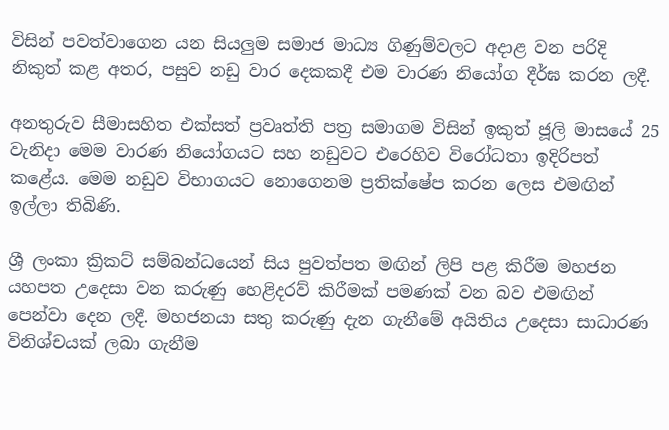විසින් පවත්වාගෙන යන සියලුම සමාජ මාධ්‍ය ගිණුම්වලට අදාළ වන පරිදි නිකුත් කළ අතර, පසුව නඩු වාර දෙකකදී එම වාරණ නියෝග දීර්ඝ කරන ලදී.

අනතුරුව සීමාසහිත එක්සත් ප්‍රවෘත්ති පත්‍ර සමාගම විසින් ඉකුත් ජූලි මාසයේ 25 වැනිදා මෙම වාරණ නියෝගයට සහ නඩුවට එරෙහිව විරෝධතා ඉදිරිපත් කළේය. මෙම නඩුව විභාගයට නොගෙනම ප්‍රතික්ෂේප කරන ලෙස එමඟින් ඉල්ලා තිබිණි.

ශ්‍රී ලංකා ක්‍රිකට් සම්බන්ධයෙන් සිය පුවත්පත මඟින් ලිපි පළ කිරීම මහජන යහපත උදෙසා වන කරුණු හෙළිදරව් කිරීමක් පමණක් වන බව එමඟින් පෙන්වා දෙන ලදී. මහජනයා සතු කරුණු දැන ගැනීමේ අයිතිය උදෙසා සාධාරණ විනිශ්චයක් ලබා ගැනීම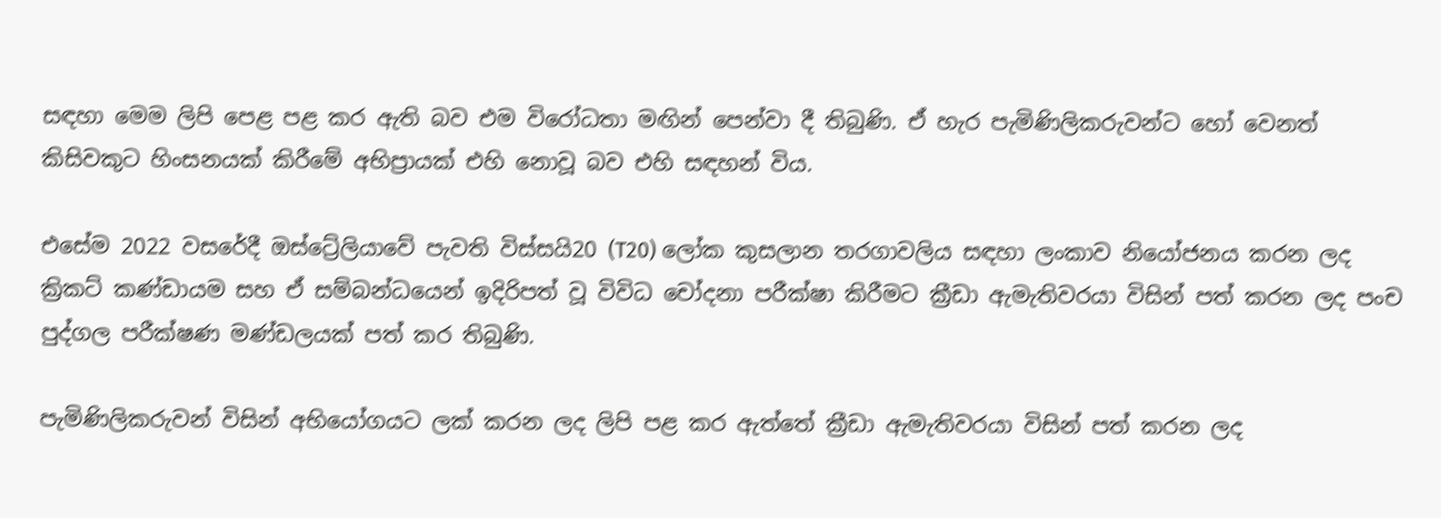සඳහා මෙම ලිපි පෙළ පළ කර ඇති බව එම විරෝධතා මඟින් පෙන්වා දී තිබුණි. ඒ හැර පැමිණිලිකරුවන්ට හෝ වෙනත් කිසිවකුට හිංසනයක් කිරීමේ අභිප්‍රායක් එහි නොවූ බව එහි සඳහන් විය.

එසේම 2022 වසරේදී ඔස්ට්‍රේලියාවේ පැවති විස්සයි20 (T20) ලෝක කුසලාන තරගාවලිය සඳහා ලංකාව නියෝජනය කරන ලද ක්‍රිකට් කණ්ඩායම සහ ඒ සම්බන්ධයෙන් ඉදිරිපත් වූ විවිධ චෝදනා පරීක්ෂා කිරීමට ක්‍රීඩා ඇමැතිවරයා විසින් පත් කරන ලද පංච පුද්ගල පරීක්ෂණ මණ්ඩලයක් පත් කර තිබුණි.

පැමිණිලිකරුවන් විසින් අභියෝගයට ලක් කරන ලද ලිපි පළ කර ඇත්තේ ක්‍රීඩා ඇමැතිවරයා විසින් පත් කරන ලද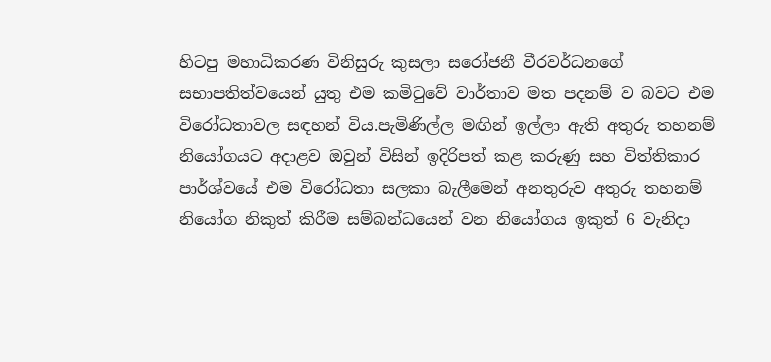හිටපු මහාධිකරණ විනිසුරු කුසලා සරෝජනී වීරවර්ධනගේ සභාපතිත්වයෙන් යුතු එම කමිටුවේ වාර්තාව මත පදනම් ව බවට එම විරෝධතාවල සඳහන් විය.පැමිණිල්ල මඟින් ඉල්ලා ඇති අතුරු තහනම් නියෝගයට අදාළව ඔවුන් විසින් ඉදිරිපත් කළ කරුණු සහ විත්තිකාර පාර්ශ්වයේ එම විරෝධතා සලකා බැලීමෙන් අනතුරුව අතුරු තහනම් නියෝග නිකුත් කිරීම සම්බන්ධයෙන් වන නියෝගය ඉකුත් 6 වැනිදා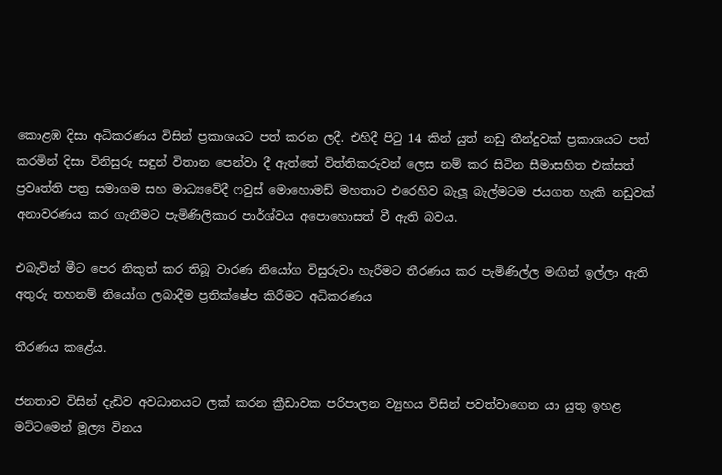කොළඹ දිසා අධිකරණය විසින් ප්‍රකාශයට පත් කරන ලදී. එහිදී පිටු 14 කින් යුත් නඩු තීන්දුවක් ප්‍රකාශයට පත් කරමින් දිසා විනිසුරු සඳුන් විතාන පෙන්වා දී ඇත්තේ විත්තිකරුවන් ලෙස නම් කර සිටින සීමාසහිත එක්සත් ප්‍රවෘත්ති පත්‍ර සමාගම සහ මාධ්‍යවේදී ෆවුස් මොහොමඩ් මහතාට එරෙහිව බැලූ බැල්මටම ජයගත හැකි නඩුවක් අනාවරණය කර ගැනීමට පැමිණිලිකාර පාර්ශ්වය අපොහොසත් වී ඇති බවය.

එබැවින් මීට පෙර නිකුත් කර තිබූ වාරණ නියෝග විසුරුවා හැරීමට තීරණය කර පැමිණිල්ල මඟින් ඉල්ලා ඇති අතුරු තහනම් නියෝග ලබාදීම ප්‍රතික්ෂේප කිරීමට අධිකරණය

තීරණය කළේය.

ජනතාව විසින් දැඩිව අවධානයට ලක් කරන ක්‍රීඩාවක පරිපාලන ව්‍යුහය විසින් පවත්වාගෙන යා යුතු ඉහළ මට්ටමෙන් මූල්‍ය විනය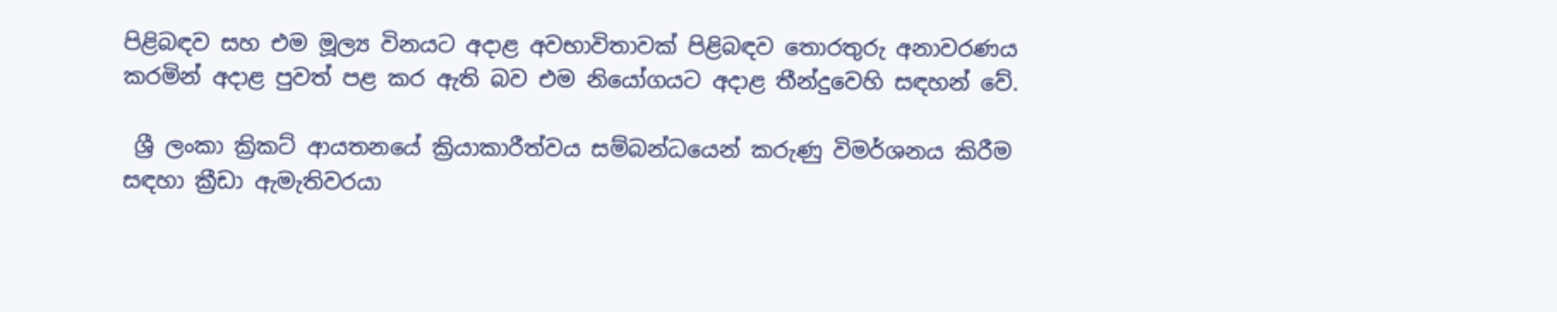පිළිබඳව සහ එම මූල්‍ය විනයට අදාළ අවභාවිතාවක් පිළිබඳව තොරතුරු අනාවරණය කරමින් අදාළ පුවත් පළ කර ඇති බව එම නියෝගයට අදාළ තීන්දුවෙහි සඳහන් වේ.

 ශ්‍රී ලංකා ක්‍රිකට් ආයතනයේ ක්‍රියාකාරීත්වය සම්බන්ධයෙන් කරුණු විමර්ශනය කිරීම සඳහා ක්‍රීඩා ඇමැතිවරයා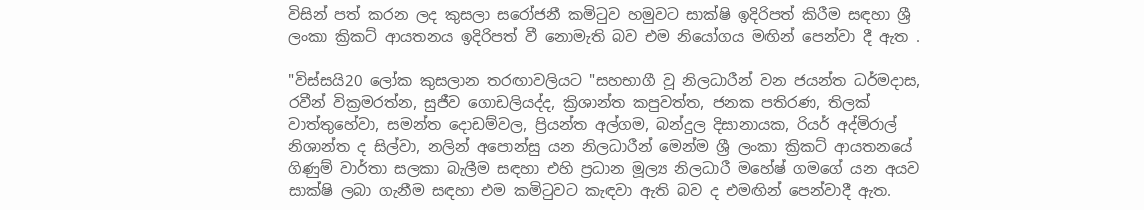විසින් පත් කරන ලද කුසලා සරෝජනී කමිටුව හමුවට සාක්ෂි ඉදිරිපත් කිරීම සඳහා ශ්‍රී ලංකා ක්‍රිකට් ආයතනය ඉදිරිපත් වී නොමැති බව එම නියෝගය මඟින් පෙන්වා දී ඇත .

"විස්සයි20 ලෝක කුසලාන තරඟාවලියට "සහභාගී වූ නිලධාරීන් වන ජයන්ත ධර්මදාස, රවීන් වික්‍රමරත්න, සුජීව ගොඩලියද්ද, ක්‍රිශාන්ත කපුවත්ත, ජනක පතිරණ, තිලක් වාත්තුහේවා, සමන්ත දොඩම්වල, ප්‍රියන්ත අල්ගම, බන්දුල දිසානායක, රියර් අද්මිරාල් නිශාන්ත ද සිල්වා, නලින් අපොන්සු යන නිලධාරීන් මෙන්ම ශ්‍රී ලංකා ක්‍රිකට් ආයතනයේ ගිණුම් වාර්තා සලකා බැලීම සඳහා එහි ප්‍රධාන මූල්‍ය නිලධාරී මහේෂ් ගමගේ යන අයව සාක්ෂි ලබා ගැනීම සඳහා එම කමිටුවට කැඳවා ඇති බව ද එමඟින් පෙන්වාදී ඇත.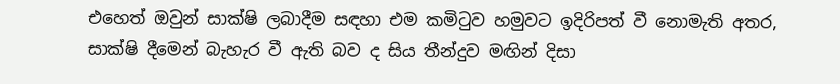එහෙත් ඔවුන් සාක්ෂි ලබාදීම සඳහා එම කමිටුව හමුවට ඉදිරිපත් වී නොමැති අතර, සාක්ෂි දීමෙන් බැහැර වී ඇති බව ද සිය තීන්දුව මඟින් දිසා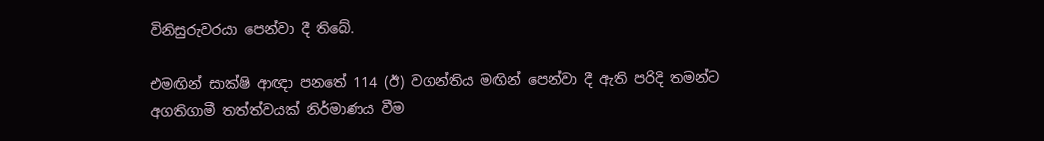විනිසුරුවරයා පෙන්වා දී තිබේ.

එමඟින් සාක්ෂි ආඥා පනතේ 114 (ඊ) වගන්තිය මඟින් පෙන්වා දී ඇති පරිදි තමන්ට අගතිගාමී තත්ත්වයක් නිර්මාණය වීම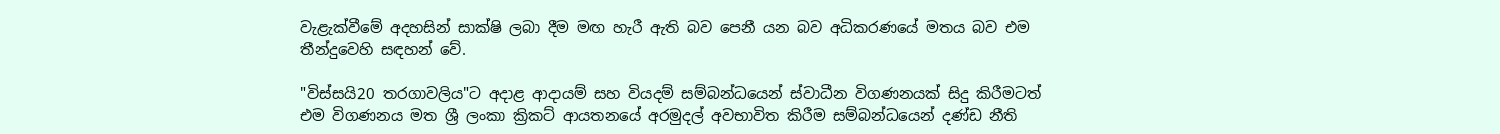වැළැක්වීමේ අදහසින් සාක්ෂි ලබා දීම මඟ හැරී ඇති බව පෙනී යන බව අධිකරණයේ මතය බව එම තීන්දුවෙහි සඳහන් වේ.

"විස්සයි20 තරගාවලිය"ට අදාළ ආදායම් සහ වියදම් සම්බන්ධයෙන් ස්වාධීන විගණනයක් සිදු කිරීමටත් එම විගණනය මත ශ්‍රී ලංකා ක්‍රිකට් ආයතනයේ අරමුදල් අවභාවිත කිරීම සම්බන්ධයෙන් දණ්ඩ නීති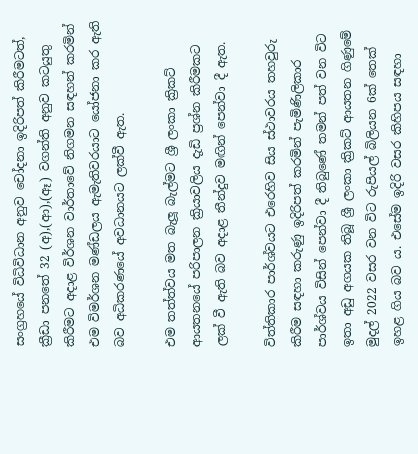සංග්‍රහයේ විධිවිධාන අනුව චෝදනා ඉදිරිපත් කිරීමටත්, ක්‍රීඩා පනතේ 32 (අ),(ආ),(ඈ) වගන්ති අනුව කටයුතු කිරීමට අදාළ විර්ශන වාර්තාවේ නිගමන සඳහන් කරමින් එම විමර්ශන මණ්ඩලය ඇමැතිවරයාට යෝජනා කර ඇති බව අධිකරණයේ අවධානයට ලක්වී ඇත.

එම තත්ත්වය මත බැලූ බැල්මට ශ්‍රී ලංකා ක්‍රිකට් ආයතනයේ පරිපාලන ක්‍රියාවලිය දැඩි ප්‍රශ්න කිරීමකට ලක් වී ඇති බව අදාළ තීන්දුව මඟින් පෙන්වා දී ඇත.

විත්තිකාර පාර්ශ්වයට එරෙහිව සිය ස්ථාවරය තහවුරු කිරීම සඳහා කරුණු ඉදිරිපත් කරමින් පැමිණිලිකාර පාර්ශ්වය විසින් පෙන්වා දී තිබුණේ තමන් පත් වන විට ඉතා අඩු අගයක තිබූ ශ්‍රී ලංකා ක්‍රිකට් ආයතන ගිණුමේ මුදල් 2022 වසර වන විට රුපියල් බිලියන 6ක් තෙක් ඉහළ ගිය බව ය. එසේම ඉදිරි වසර කිහිපය සඳහා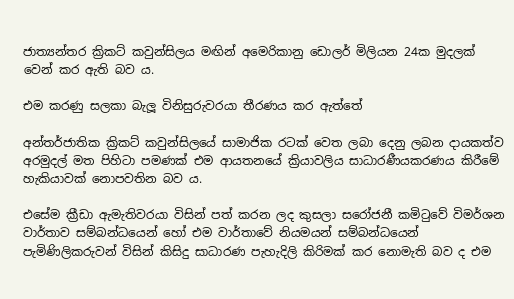ජාත්‍යන්තර ක්‍රිකට් කවුන්සිලය මඟින් අමෙරිකානු ඩොලර් මිලියන 24ක මුදලක් වෙන් කර ඇති බව ය.

එම කරණු සලකා බැලූ විනිසුරුවරයා තීරණය කර ඇත්තේ

අන්තර්ජාතික ක්‍රිකට් කවුන්සිලයේ සාමාජික රටක් වෙත ලබා දෙනු ලබන දායකත්ව අරමුදල් මත පිහිටා පමණක් එම ආයතනයේ ක්‍රියාවලිය සාධාරණීයකරණය කිරීමේ හැකියාවක් නොපවතින බව ය.

එසේම ක්‍රීඩා ඇමැතිවරයා විසින් පත් කරන ලද කුසලා සරෝජනී කමිටුවේ විමර්ශන වාර්තාව සම්බන්ධයෙන් හෝ එම වාර්තාවේ නියමයන් සම්බන්ධයෙන් පැමිණිලිකරුවන් විසින් කිසිදු සාධාරණ පැහැදිලි කිරිමක් කර නොමැති බව ද එම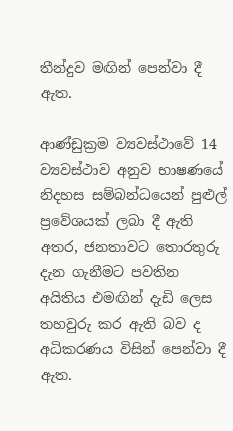තීන්දුව මඟින් පෙන්වා දී ඇත.

ආණ්ඩුක්‍රම ව්‍යවස්ථාවේ 14 ව්‍යවස්ථාව අනුව භාෂණයේ නිදහස සම්බන්ධයෙන් පුළුල් ප්‍රවේශයක් ලබා දී ඇති අතර, ජනතාවට තොරතුරු දැන ගැනීමට පවතින අයිතිය එමඟින් දැඩි ලෙස තහවුරු කර ඇති බව ද අධිකරණය විසින් පෙන්වා දී ඇත.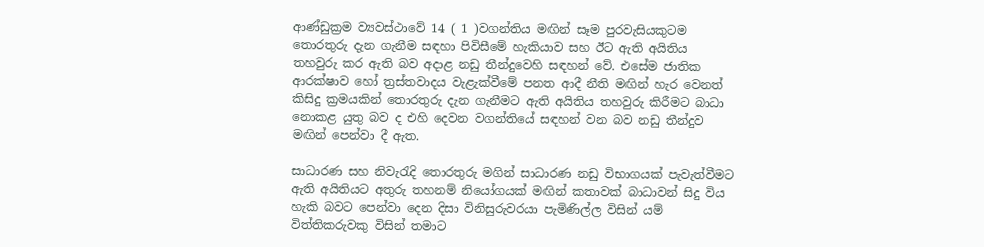ආණ්ඩුක්‍රම ව්‍යවස්ථාවේ 14 ( 1 )වගන්තිය මඟින් සෑම පුරවැසියකුටම තොරතුරු දැන ගැනීම සඳහා පිවිසීමේ හැකියාව සහ ඊට ඇති අයිතිය තහවුරු කර ඇති බව අදාළ නඩු තීන්දුවෙහි සඳහන් වේ. එසේම ජාතික ආරක්ෂාව හෝ ත්‍රස්තවාදය වැළැක්වීමේ පනත ආදී නීති මඟින් හැර වෙනත් කිසිදු ක්‍රමයකින් තොරතුරු දැන ගැනීමට ඇති අයිතිය තහවුරු කිරීමට බාධා නොකළ යුතු බව ද එහි දෙවන වගන්තියේ සඳහන් වන බව නඩු තීන්දුව මඟින් පෙන්වා දී ඇත.

සාධාරණ සහ නිවැරැදි තොරතුරු මගින් සාධාරණ නඩු විභාගයක් පැවැත්වීමට ඇති අයිතියට අතුරු තහනම් නියෝගයක් මඟින් කතාවක් බාධාවන් සිදු විය හැකි බවට පෙන්වා දෙන දිසා විනිසුරුවරයා පැමිණිල්ල විසින් යම් විත්තිකරුවකු විසින් තමාට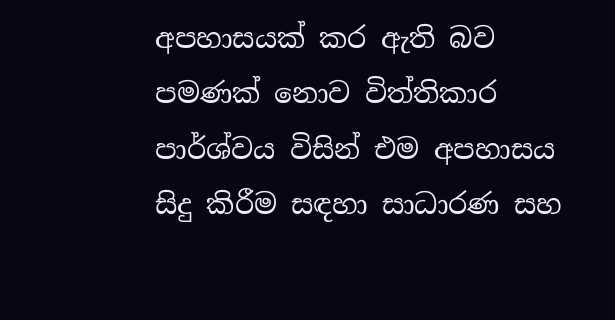අපහාසයක් කර ඇති බව පමණක් නොව විත්තිකාර පාර්ශ්වය විසින් එම අපහාසය සිදු කිරීම සඳහා සාධාරණ සහ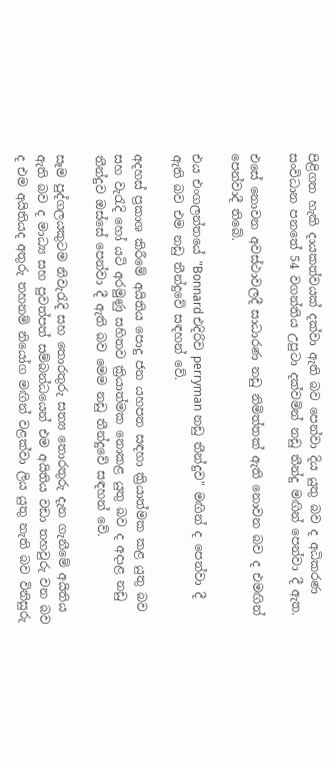පිළිගත හැකි දායකත්වයක් දක්වා ඇති බව පෙන්වා දිය යුතු බව ද අධිකරණ සංවිධාන පනතේ 54 වගන්තිය උපුටා දක්වමින් නඩු තීන්දු මඟින් පෙන්වා දී ඇත.

එසේ නොවන අවස්ථාවලදී සාධාරණ නඩු නිමිත්තක් ඇති නොවන බව ද එමඟින් පෙන්වාදී තිබේ.

එය එංගලන්තයේ "Bonnard එදිරිව perryman නඩු තීන්දුව" මඟින් ද පෙන්වා දී ඇති බව එම නඩු තීන්දුවේ සඳහන් වේ.

අදහස් ප්‍රකාශ කිරීමේ අයිතිය පොදු ජන යහපත සඳහා ක්‍රියාත්මක කළ යුතු බව සහ වැරැදි හෝ යටි අරමුණු සහිතව ක්‍රියාත්මක නොකළ යුතු බව ද අදාළ නඩු තීන්දුව ඔස්සේ පෙන්වා දී ඇති බව මෙම නඩු තීන්දුවේ සඳහන් වේ.

සෑම පුද්ගලයකුටම නිවැරැදි සහ තොරතුරු සත්‍ය තොරතුරු දැන ගැනීමේ අයිතිය ඇති බව ද මාධ්‍ය සහ පුවත්පත් සම්බන්ධයෙන් එම අයිතිය වඩා තහවුරු වන බව ද එම අයිතියද අතුරු තහනම් නියෝග මඟින් වළක්වා ලිය යුතු නැති බව විනිසුරු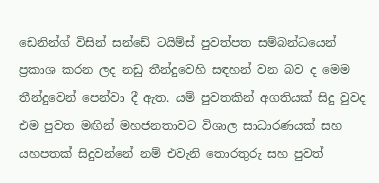ඩෙනින්ග් විසින් සන්ඩේ ටයිම්ස් පුවත්පත සම්බන්ධයෙන් ප්‍රකාශ කරන ලද නඩු තීන්දුවෙහි සඳහන් වන බව ද මෙම තීන්දුවෙන් පෙන්වා දී ඇත. යම් පුවතකින් අගතියක් සිදු වුවද එම පුවත මඟින් මහජනතාවට විශාල සාධාරණයක් සහ යහපතක් සිදුවන්නේ නම් එවැනි තොරතුරු සහ පුවත්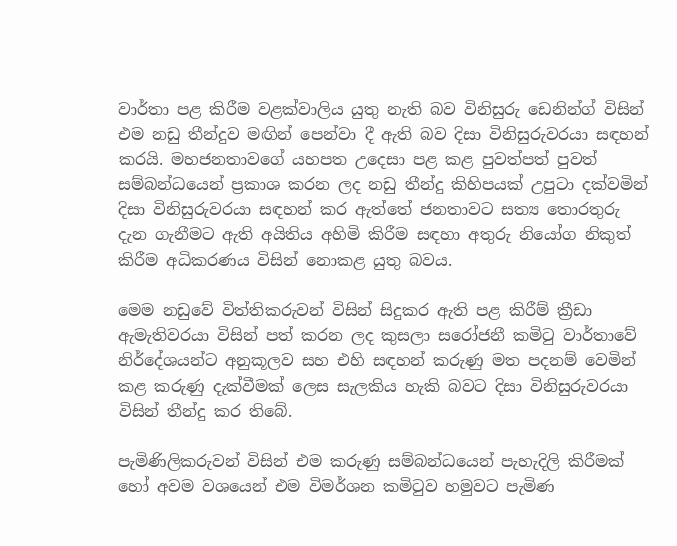වාර්තා පළ කිරීම වළක්වාලිය යුතු නැති බව විනිසුරු ඩෙනින්ග් විසින් එම නඩු තීන්දුව මඟින් පෙන්වා දී ඇති බව දිසා විනිසුරුවරයා සඳහන් කරයි. මහජනතාවගේ යහපත උදෙසා පළ කළ පුවත්පත් පුවත් සම්බන්ධයෙන් ප්‍රකාශ කරන ලද නඩු තීන්දු කිහිපයක් උපුටා දක්වමින් දිසා විනිසුරුවරයා සඳහන් කර ඇත්තේ ජනතාවට සත්‍ය තොරතුරු දැන ගැනීමට ඇති අයිතිය අහිමි කිරීම සඳහා අතුරු නියෝග නිකුත් කිරීම අධිකරණය විසින් නොකළ යුතු බවය.

මෙම නඩුවේ විත්තිකරුවන් විසින් සිදුකර ඇති පළ කිරීම් ක්‍රීඩා ඇමැතිවරයා විසින් පත් කරන ලද කුසලා සරෝජනී කමිටු වාර්තාවේ නිර්දේශයන්ට අනුකූලව සහ එහි සඳහන් කරුණු මත පදනම් වෙමින් කළ කරුණු දැක්වීමක් ලෙස සැලකිය හැකි බවට දිසා විනිසුරුවරයා විසින් තීන්දු කර තිබේ.

පැමිණිලිකරුවන් විසින් එම කරුණු සම්බන්ධයෙන් පැහැදිලි කිරීමක් හෝ අවම වශයෙන් එම විමර්ශන කමිටුව හමුවට පැමිණ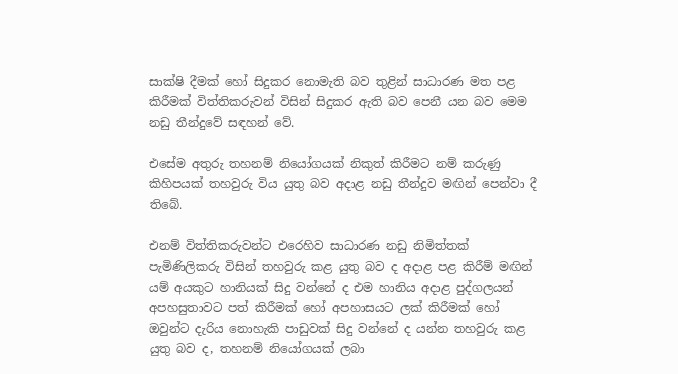සාක්ෂි දීමක් හෝ සිදුකර නොමැති බව තුළින් සාධාරණ මත පළ කිරීමක් විත්තිකරුවන් විසින් සිදුකර ඇති බව පෙනී යන බව මෙම නඩු තීන්දුවේ සඳහන් වේ.

එසේම අතුරු තහනම් නියෝගයක් නිකුත් කිරීමට නම් කරුණු කිහිපයක් තහවුරු විය යුතු බව අදාළ නඩු තීන්දුව මඟින් පෙන්වා දී තිබේ.

එනම් විත්තිකරුවන්ට එරෙහිව සාධාරණ නඩු නිමිත්තක් පැමිණිලිකරු විසින් තහවුරු කළ යුතු බව ද අදාළ පළ කිරීම් මඟින් යම් අයකුට හානියක් සිදු වන්නේ ද එම හානිය අදාළ පුද්ගලයන් අපහසුතාවට පත් කිරීමක් හෝ අපහාසයට ලක් කිරීමක් හෝ ඔවුන්ට දැරිය නොහැකි පාඩුවක් සිදු වන්නේ ද යන්න තහවුරු කළ යුතු බව ද, තහනම් නියෝගයක් ලබා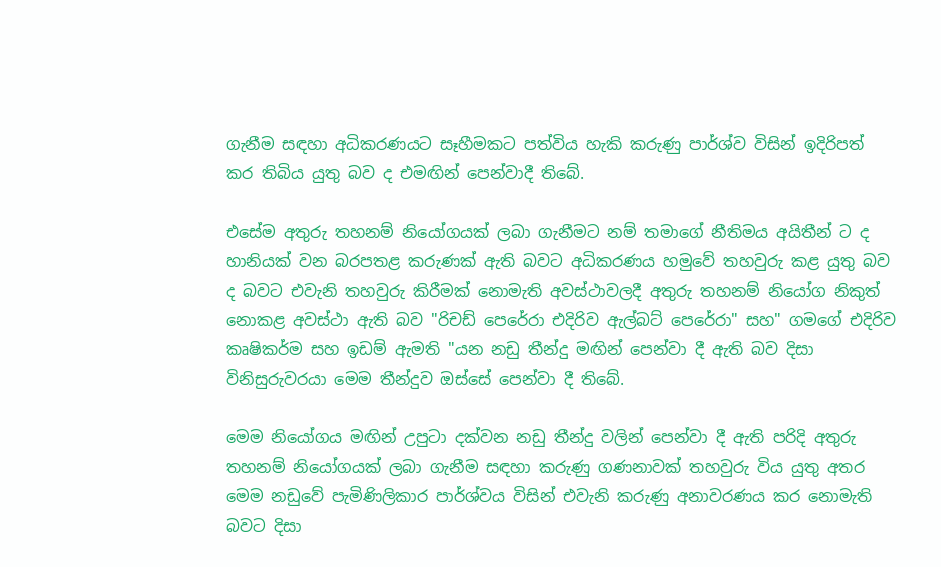ගැනීම සඳහා අධිකරණයට සෑහීමකට පත්විය හැකි කරුණු පාර්ශ්ව විසින් ඉදිරිපත් කර තිබිය යුතු බව ද එමඟින් පෙන්වාදී තිබේ.

එසේම අතුරු තහනම් නියෝගයක් ලබා ගැනීමට නම් තමාගේ නීතිමය අයිතීන් ට ද හානියක් වන බරපතළ කරුණක් ඇති බවට අධිකරණය හමුවේ තහවුරු කළ යුතු බව ද බවට එවැනි තහවුරු කිරීමක් නොමැති අවස්ථාවලදී අතුරු තහනම් නියෝග නිකුත් නොකළ අවස්ථා ඇති බව "රිචඩ් පෙරේරා එදිරිව ඇල්බට් පෙරේරා" සහ" ගමගේ එදිරිව කෘෂිකර්ම සහ ඉඩම් ඇමති "යන නඩු තීන්දු මඟින් පෙන්වා දී ඇති බව දිසා විනිසුරුවරයා මෙම තීන්දුව ඔස්සේ පෙන්වා දී තිබේ.

මෙම නියෝගය මඟින් උපුටා දක්වන නඩු තීන්දු වලින් පෙන්වා දී ඇති පරිදි අතුරු තහනම් නියෝගයක් ලබා ගැනීම සඳහා කරුණු ගණනාවක් තහවුරු විය යුතු අතර මෙම නඩුවේ පැමිණිලිකාර පාර්ශ්වය විසින් එවැනි කරුණු අනාවරණය කර නොමැති බවට දිසා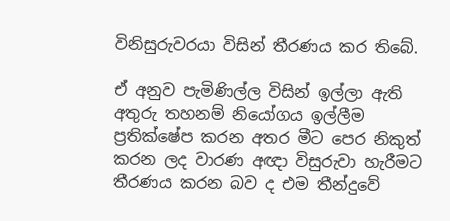විනිසුරුවරයා විසින් තීරණය කර තිබේ.

ඒ අනුව පැමිණිල්ල විසින් ඉල්ලා ඇති අතුරු තහනම් නියෝගය ඉල්ලීම ප්‍රතික්ෂේප කරන අතර මීට පෙර නිකුත් කරන ලද වාරණ අඥා විසුරුවා හැරීමට තීරණය කරන බව ද එම තීන්දුවේ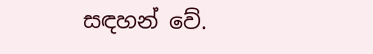සඳහන් වේ.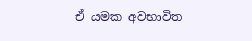ඒ යමක අවභාවිත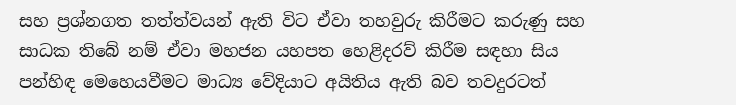සහ ප්‍රශ්නගත තත්ත්වයන් ඇති විට ඒවා තහවුරු කිරීමට කරුණු සහ සාධක තිබේ නම් ඒවා මහජන යහපත හෙළිදරව් කිරීම සඳහා සිය පන්හිඳ මෙහෙයවීමට මාධ්‍ය වේදියාට අයිතිය ඇති බව තවදුරටත්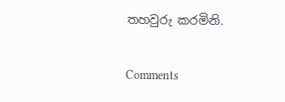තහවුරු කරමිනි.

Comments